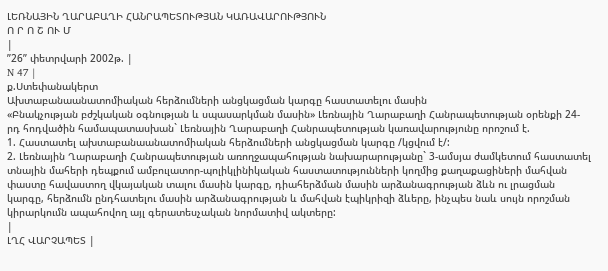ԼԵՌՆԱՅԻՆ ՂԱՐԱԲԱՂԻ ՀԱՆՐԱՊԵՏՈՒԹՅԱՆ ԿԱՌԱՎԱՐՈՒԹՅՈՒՆ
Ո Ր Ո Շ ՈՒ Մ
|
”26” փետրվարի 2002թ. |
N 47 |
ք.Ստեփանակերտ
Ախտաբանաանատոմիական հերձումների անցկացման կարգը հաստատելու մասին
«Բնակչության բժշկական օգնության և սպասարկման մասին» Լեռնային Ղարաբաղի Հանրապետության օրենքի 24-րդ հոդվածին համապատասխան` Լեռնային Ղարաբաղի Հանրապետության կառավարությունը որոշում է.
1. Հաստատել ախտաբանաանատոմիական հերձումների անցկացման կարգը /կցվում է/:
2. Լեռնային Ղարաբաղի Հանրապետության առողջապահության նախարարությանը` 3-ամսյա ժամկետում հաստատել տնային մահերի դեպքում ամբուլատոր-պոլիկլինիկական հաստատությունների կողմից քաղաքացիների մահվան փաստը հավաստող վկայական տալու մասին կարգը, դիահերձման մասին արձանագրության ձևն ու լրացման կարգը, հերձումն ընդհատելու մասին արձանագրության և մահվան էպիկրիզի ձևերը, ինչպես նաև սույն որոշման կիրարկումն ապահովող այլ գերատեսչական նորմատիվ ակտերը:
|
ԼՂՀ ՎԱՐՉԱՊԵՏ |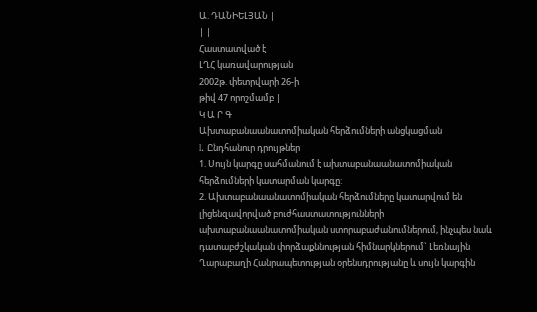Ա. ԴԱՆԻԵԼՅԱՆ |
| |
Հաստատված է
ԼՂՀ կառավարության
2002թ. փետրվարի 26-ի
թիվ 47 որոշմամբ |
Կ Ա Ր Գ
Ախտաբանաանատոմիական հերձումների անցկացման
I. Ընդհանուր դրույթներ
1. Սույն կարգը սահմանում է ախտաբանաանատոմիական հերձումների կատարման կարգը:
2. Ախտաբանաանատոմիական հերձումները կատարվում են լիցենզավորված բուժհաստատությունների ախտաբանաանատոմիական ստորաբաժանումներում, ինչպես նաև դատաբժշկական փորձաքննության հիմնարկներում` Լեռնային Ղարաբաղի Հանրապետության օրենսդրությանը և սույն կարգին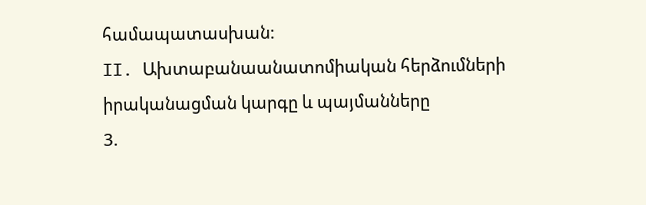համապատասխան:
II. Ախտաբանաանատոմիական հերձումների իրականացման կարգը և պայմանները
3.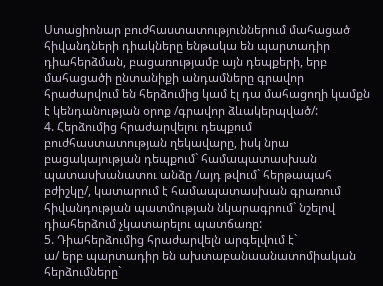Ստացիոնար բուժհաստատություններում մահացած հիվանդների դիակները ենթակա են պարտադիր դիահերձման, բացառությամբ այն դեպքերի, երբ մահացածի ընտանիքի անդամները գրավոր հրաժարվում են հերձումից կամ էլ դա մահացողի կամքն է կենդանության օրոք /գրավոր ձևակերպված/:
4. Հերձումից հրաժարվելու դեպքում բուժհաստատության ղեկավարը, իսկ նրա բացակայության դեպքում` համապատասխան պատասխանատու անձը /այդ թվում` հերթապահ բժիշկը/, կատարում է համապատասխան գրառում հիվանդության պատմության նկարագրում` նշելով դիահերձում չկատարելու պատճառը:
5. Դիահերձումից հրաժարվելն արգելվում է`
ա/ երբ պարտադիր են ախտաբանաանատոմիական հերձումները`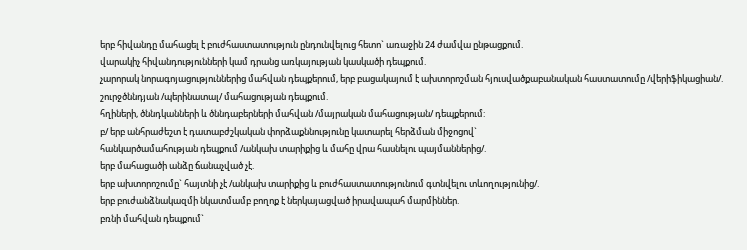երբ հիվանդը մահացել է բուժհաստատություն ընդունվելուց հետո` առաջին 24 ժամվա ընթացքում.
վարակիչ հիվանդությունների կամ դրանց առկայության կասկածի դեպքում.
չարորակ նորագոյացություններից մահվան դեպքերում, երբ բացակայում է ախտորոշման հյուսվածքաբանական հաստատումը /վերիֆիկացիան/.
շուրջծննդյան /պերինատալ/ մահացության դեպքում.
հղիների, ծննդկանների և ծննդաբերների մահվան /մայրական մահացության/ դեպքերում:
բ/ երբ անհրաժեշտ է դատաբժշկական փորձաքննությունը կատարել հերձման միջոցով`
հանկարծամահության դեպքում /անկախ տարիքից և մահը վրա հասնելու պայմաններից/.
երբ մահացածի անձը ճանաչված չէ.
երբ ախտորոշումը` հայտնի չէ /անկախ տարիքից և բուժհաստատությունում գտնվելու տևողությունից/.
երբ բուժանձնակազմի նկատմամբ բողոք է ներկայացված իրավապահ մարմիններ.
բռնի մահվան դեպքում`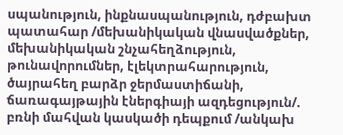սպանություն, ինքնասպանություն, դժբախտ պատահար /մեխանիկական վնասվածքներ, մեխանիկական շնչահեղձություն, թունավորումներ, էլեկտրահարություն, ծայրահեղ բարձր ջերմաստիճանի, ճառագայթային էներգիայի ազդեցություն/.
բռնի մահվան կասկածի դեպքում /անկախ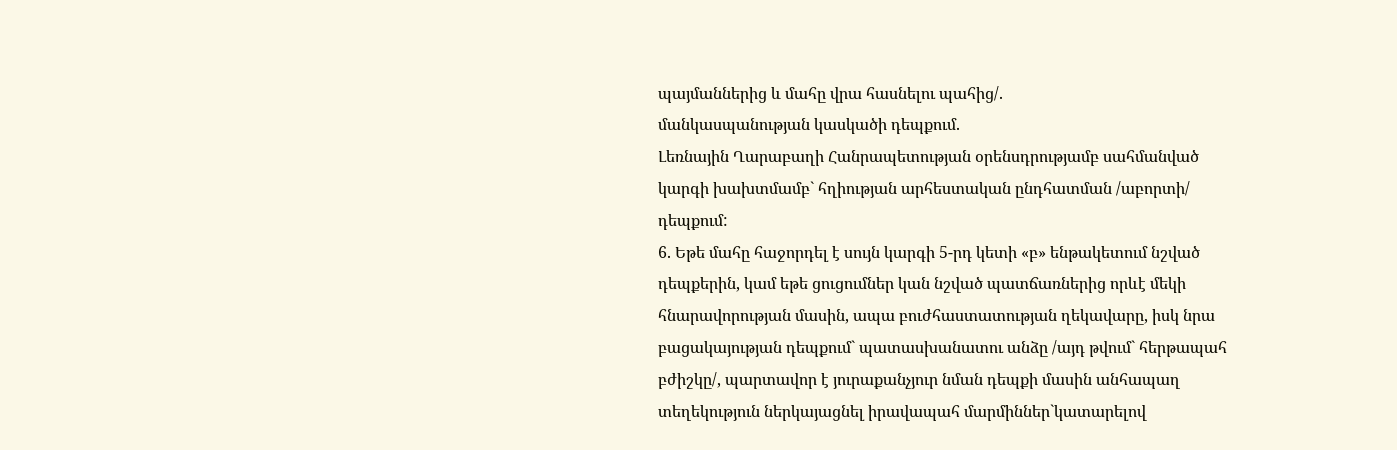պայմաններից և մահը վրա հասնելու պահից/.
մանկասպանության կասկածի դեպքում.
Լեռնային Ղարաբաղի Հանրապետության օրենսդրությամբ սահմանված կարգի խախտմամբ` հղիության արհեստական ընդհատման /աբորտի/ դեպքում:
6. Եթե մահը հաջորդել է սույն կարգի 5-րդ կետի «բ» ենթակետում նշված դեպքերին, կամ եթե ցուցումներ կան նշված պատճառներից որևէ մեկի հնարավորության մասին, ապա բուժհաստատության ղեկավարը, իսկ նրա բացակայության դեպքում` պատասխանատու անձը /այդ թվում` հերթապահ բժիշկը/, պարտավոր է յուրաքանչյուր նման դեպքի մասին անհապաղ տեղեկություն ներկայացնել իրավապահ մարմիններ`կատարելով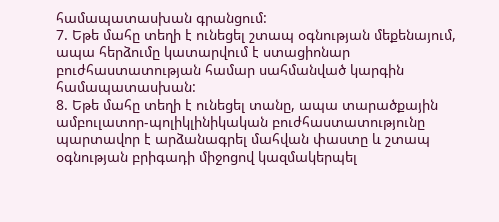համապատասխան գրանցում:
7. Եթե մահը տեղի է ունեցել շտապ օգնության մեքենայում, ապա հերձումը կատարվում է ստացիոնար բուժհաստատության համար սահմանված կարգին համապատասխան:
8. Եթե մահը տեղի է ունեցել տանը, ապա տարածքային ամբուլատոր-պոլիկլինիկական բուժհաստատությունը պարտավոր է արձանագրել մահվան փաստը և շտապ օգնության բրիգադի միջոցով կազմակերպել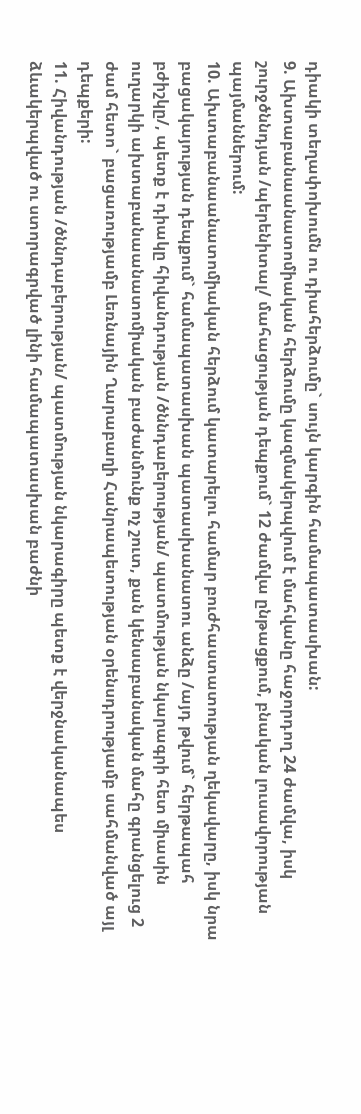դիակի տեղափոխումն ու դիահերձումը` սույն կարգին համապատասխան:
9. Ախտաբանաանատոմիական հերձումը կազմակերպվում է մահվանը հաջորդող 24 ժամվա, իսկ շուրջծննդյան /պերենիտալ/ մահացության դեպքում` 12 ժամվա ընթացքում, բնական լուսավորության պայմաններում:
10. Ախտաբանաանատոմիական հերձում կատարելու համար բուժհաստատության ղեկավարը, իսկ նրա բացակայության դեպքում` համապատասխան պատասխանատու անձը /այդ թվում` հերթապահ բժիշկը/, պետք է դիակը հիվանդության /ծննդաբերության/ պատմության նկարագրի հետ միասին ուղարկի ախտաբանաանատոմիական բաժանմունք ոչ շուտ, քան կենսաբանական մահը գրանցելուց 2 ժամ հետո` բացառությամբ Լեռնային Ղարաբաղի Հանրապետության օրենսդրությամբ սահմանված այլ դեպքերի:
11. Հիվանդության /ծննդաբերության/ պատմության նկարագիրը պետք է վերջնականապես ձևակերպված ու ստորագրված լինի համապատասխան բաժնի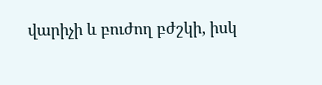վարիչի և բուժող բժշկի, իսկ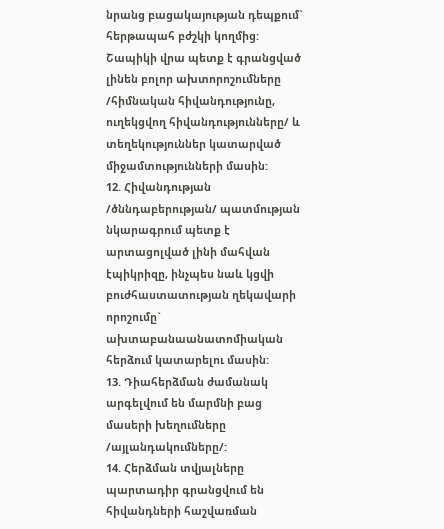նրանց բացակայության դեպքում` հերթապահ բժշկի կողմից:
Շապիկի վրա պետք է գրանցված լինեն բոլոր ախտորոշումները /հիմնական հիվանդությունը, ուղեկցվող հիվանդությունները/ և տեղեկություններ կատարված միջամտությունների մասին:
12. Հիվանդության /ծննդաբերության/ պատմության նկարագրում պետք է արտացոլված լինի մահվան էպիկրիզը, ինչպես նաև կցվի բուժհաստատության ղեկավարի որոշումը` ախտաբանաանատոմիական հերձում կատարելու մասին:
13. Դիահերձման ժամանակ արգելվում են մարմնի բաց մասերի խեղումները /այլանդակումները/:
14. Հերձման տվյալները պարտադիր գրանցվում են հիվանդների հաշվառման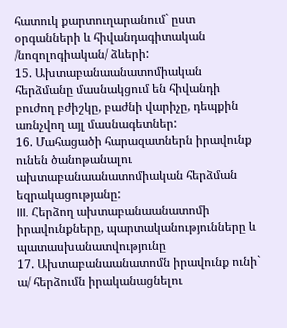հատուկ քարտուղարանում` ըստ օրգանների և հիվանդագիտական /նոզոլոգիական/ ձևերի:
15. Ախտաբանաանատոմիական հերձմանը մասնակցում են հիվանդի բուժող բժիշկը, բաժնի վարիչը, դեպքին առնչվող այլ մասնագետներ:
16. Մահացածի հարազատներն իրավունք ունեն ծանոթանալու ախտաբանաանատոմիական հերձման եզրակացությանը:
III. Հերձող ախտաբանաանատոմի իրավունքները, պարտականությունները և պատասխանատվությունը
17. Ախտաբանաանատոմն իրավունք ունի`
ա/ հերձումն իրականացնելու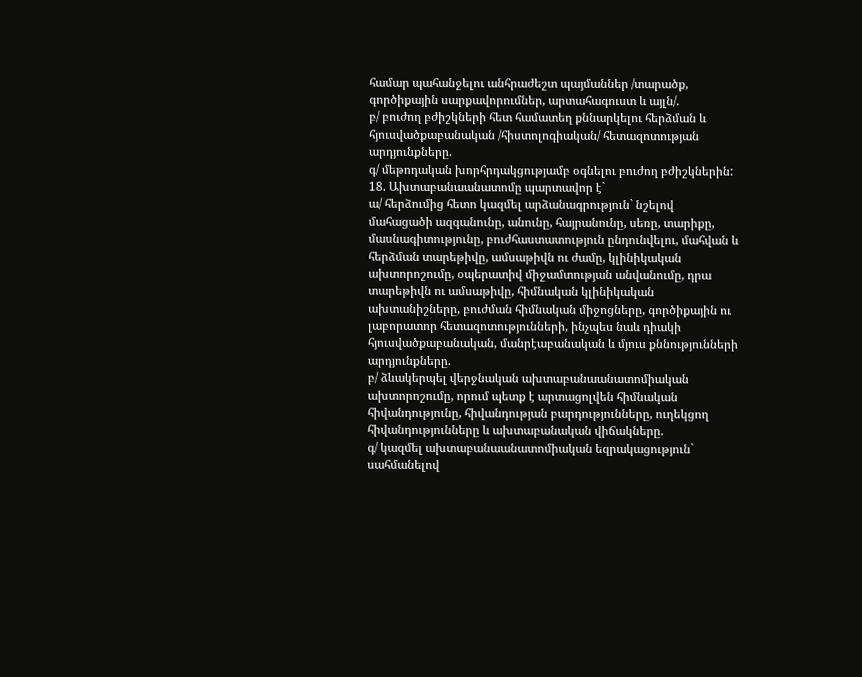համար պահանջելու անհրաժեշտ պայմաններ /տարածք, գործիքային սարքավորումներ, արտահագուստ և այլն/.
բ/ բուժող բժիշկների հետ համատեղ քննարկելու հերձման և հյուսվածքաբանական /հիստոլոգիական/ հետազոտության արդյունքները.
գ/ մեթոդական խորհրդակցությամբ օգնելու բուժող բժիշկներին:
18. Ախտաբանաանատոմը պարտավոր է`
ա/ հերձումից հետո կազմել արձանագրություն` նշելով մահացածի ազգանունը, անունը, հայրանունը, սեռը, տարիքը, մասնագիտությունը, բուժհաստատություն ընդունվելու, մահվան և հերձման տարեթիվը, ամսաթիվն ու ժամը, կլինիկական ախտորոշումը, օպերատիվ միջամտության անվանումը, դրա տարեթիվն ու ամսաթիվը, հիմնական կլինիկական ախտանիշները, բուժման հիմնական միջոցները, գործիքային ու լաբորատոր հետազոտությունների, ինչպես նաև դիակի հյուսվածքաբանական, մանրէաբանական և մյուս քննությունների արդյունքները.
բ/ ձևակերպել վերջնական ախտաբանաանատոմիական ախտորոշումը, որում պետք է արտացոլվեն հիմնական հիվանդությունը, հիվանդության բարդությունները, ուղեկցող հիվանդությունները և ախտաբանական վիճակները.
գ/ կազմել ախտաբանաանատոմիական եզրակացություն` սահմանելով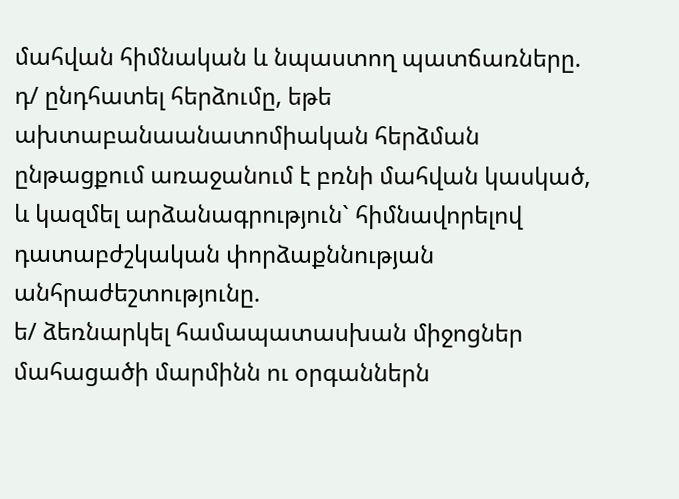մահվան հիմնական և նպաստող պատճառները.
դ/ ընդհատել հերձումը, եթե ախտաբանաանատոմիական հերձման ընթացքում առաջանում է բռնի մահվան կասկած, և կազմել արձանագրություն` հիմնավորելով դատաբժշկական փորձաքննության անհրաժեշտությունը.
ե/ ձեռնարկել համապատասխան միջոցներ մահացածի մարմինն ու օրգաններն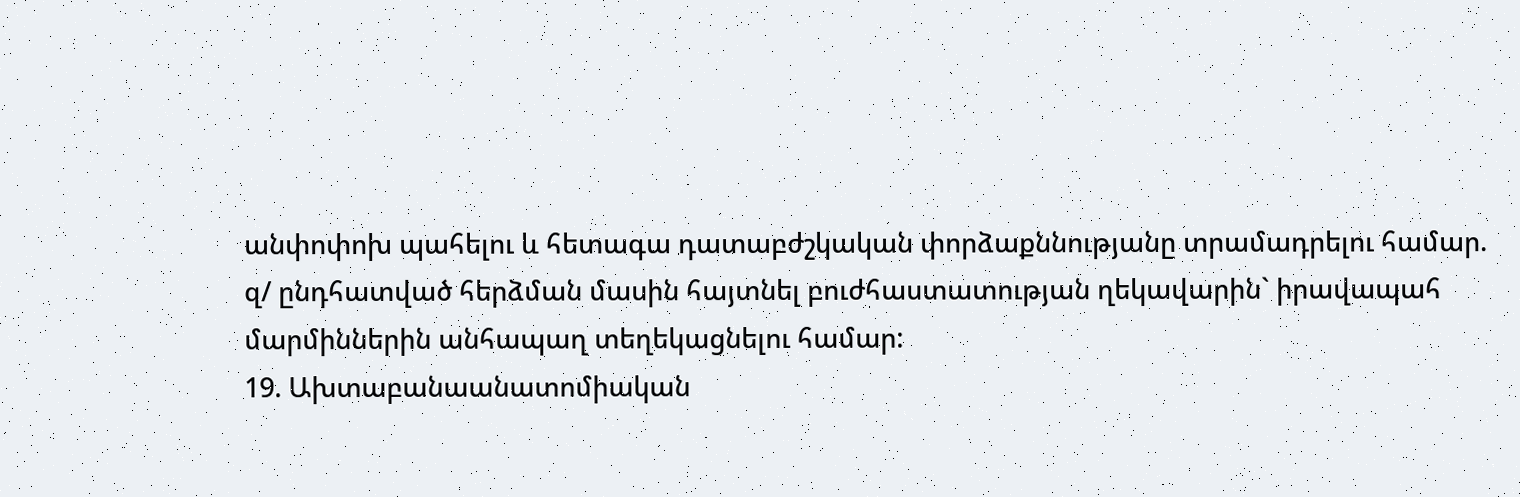անփոփոխ պահելու և հետագա դատաբժշկական փորձաքննությանը տրամադրելու համար.
զ/ ընդհատված հերձման մասին հայտնել բուժհաստատության ղեկավարին` իրավապահ մարմիններին անհապաղ տեղեկացնելու համար:
19. Ախտաբանաանատոմիական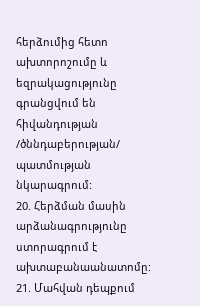հերձումից հետո ախտորոշումը և եզրակացությունը գրանցվում են հիվանդության /ծննդաբերության/ պատմության նկարագրում:
20. Հերձման մասին արձանագրությունը ստորագրում է ախտաբանաանատոմը:
21. Մահվան դեպքում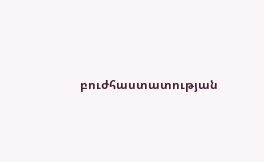բուժհաստատության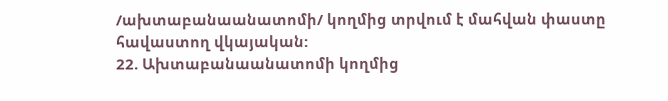/ախտաբանաանատոմի/ կողմից տրվում է մահվան փաստը հավաստող վկայական:
22. Ախտաբանաանատոմի կողմից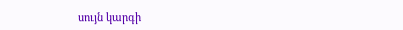սույն կարգի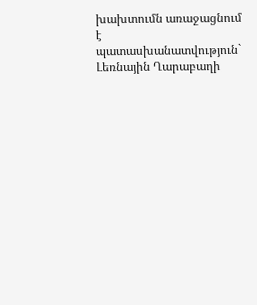խախտումն առաջացնում է պատասխանատվություն` Լեռնային Ղարաբաղի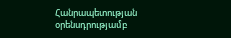Հանրապետության օրենսդրությամբ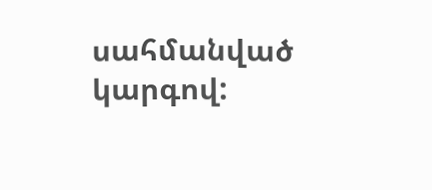սահմանված կարգով: